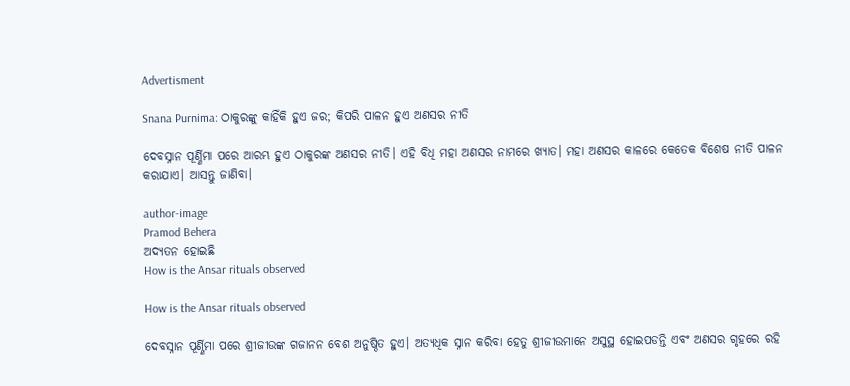Advertisment

Snana Purnima: ଠାକୁରଙ୍କୁ କାହିଁକି ହୁଏ ଜର; କିପରି ପାଳନ ହୁଏ ଅଣସର ନୀତି

ଦେବସ୍ନାନ ପୂର୍ଣ୍ଣିମା ପରେ ଆରମ୍ଭ ହୁଏ ଠାକୁରଙ୍କ ଅଣସର ନୀତି। ଏହି ବିଧି ମହା ଅଣସର ନାମରେ ଖ୍ୟାତ। ମହା ଅଣସର କାଳରେ କେତେକ ବିଶେଷ ନୀତି ପାଳନ କରାଯାଏ। ଆସନ୍ତୁ ଜାଣିବା।

author-image
Pramod Behera
ଅଦ୍ୟତନ ହୋଇଛି
How is the Ansar rituals observed

How is the Ansar rituals observed

ଦେବସ୍ନାନ ପୂର୍ଣ୍ଣିମା ପରେ ଶ୍ରୀଜୀଉଙ୍କ ଗଜାନନ ବେଶ ଅନୁଷ୍ଠିତ ହୁଏ। ଅତ୍ୟଧିକ ସ୍ନାନ କରିବା ହେତୁ ଶ୍ରୀଜୀଉମାନେ ଅସୁସ୍ଥ ହୋଇପଡନ୍ତି ଏବଂ ଅଣସର ଗୃହରେ ରହି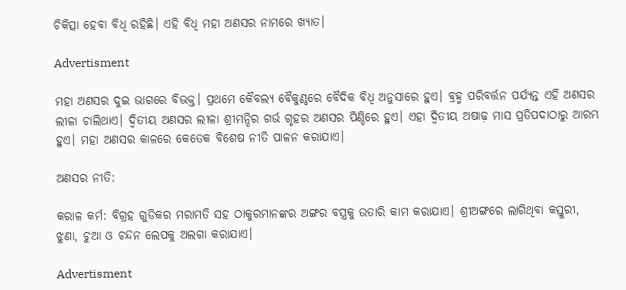ଚିକିତ୍ସା ହେବା ବିଧି ରହିଛି। ଏହି ବିଧି ମହା ଅଣସର ନାମରେ ଖ୍ୟାତ।

Advertisment

ମହା ଅଣସର ଦୁଇ ଭାଗରେ ବିଭକ୍ତ। ପ୍ରଥମେ କୈବଲ୍ୟ ବୈକୁଣ୍ଠରେ ବୈଦିକ ବିଧି ଅନୁସାରେ ହୁଏ। ବ୍ରହ୍ମ ପରିବର୍ତ୍ତନ ପର୍ଯ୍ୟନ୍ତ ଏହି ଅଣସର ଲୀଳା ଚାଲିଥାଏ। ଦ୍ୱିତୀୟ ଅଣସର ଲୀଳା ଶ୍ରୀମନ୍ଦିର ଗର୍ଭ ଗୃହର ଅଣସର ପିଣ୍ଡିରେ ହୁଏ। ଏହା ଦ୍ୱିତୀୟ ଅଷାଢ଼ ମାସ ପ୍ରତିପଦାଠାରୁ ଆରମ୍ଭ ହୁଏ। ମହା ଅଣସର କାଳରେ କେତେକ ବିଶେଷ ନୀତି ପାଳନ କରାଯାଏ।

ଅଣସର ନୀତି:

କରାଳ କର୍ମ: ବିଗ୍ରହ ଗୁଡିକର ମରାମତି ସହ ଠାକୁରମାନଙ୍କର ଅଙ୍ଗର ବସ୍ତ୍ରକୁ ଉତାରି କାମ କରାଯାଏ। ଶ୍ରୀଅଙ୍ଗରେ ଲାଗିଥିବା କସ୍ତୁରୀ, ଝୁଣା, ଚୁଆ ଓ ଚନ୍ଦନ ଲେପକୁ ଅଲଗା କରାଯାଏ।

Advertisment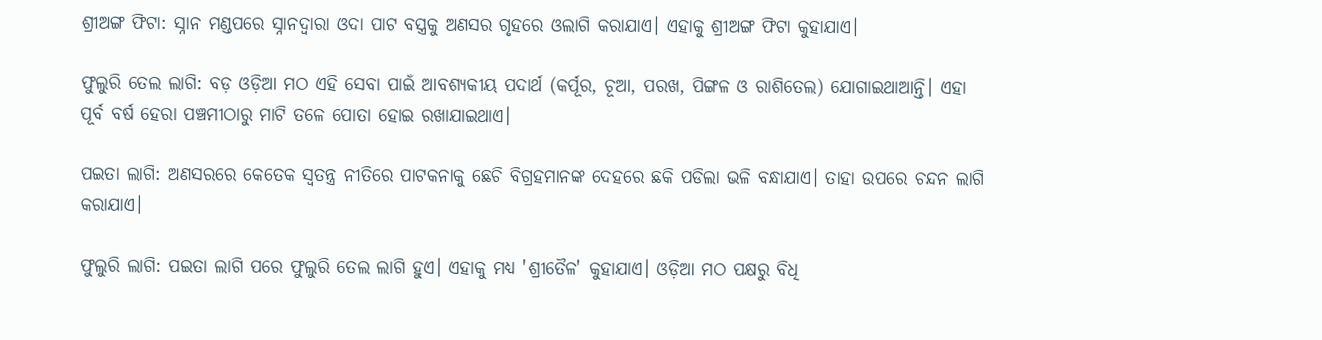ଶ୍ରୀଅଙ୍ଗ ଫିଟା: ସ୍ନାନ ମଣ୍ଡପରେ ସ୍ନାନଦ୍ୱାରା ଓଦା ପାଟ ବସ୍ତ୍ରକୁ ଅଣସର ଗୃହରେ ଓଲାଗି କରାଯାଏ। ଏହାକୁ ଶ୍ରୀଅଙ୍ଗ ଫିଟା କୁହାଯାଏ।

ଫୁଲୁରି ତେଲ ଲାଗି: ବଡ଼ ଓଡ଼ିଆ ମଠ ଏହି ସେବା ପାଇଁ ଆବଶ୍ୟକୀୟ ପଦାର୍ଥ (କର୍ପୂର, ଚୂଆ, ପରଖ, ପିଙ୍ଗଳ ଓ ରାଶିତେଲ) ଯୋଗାଇଥାଆନ୍ତି। ଏହା ପୂର୍ବ ବର୍ଷ ହେରା ପଞ୍ଚମୀଠାରୁ ମାଟି ତଳେ ପୋତା ହୋଇ ରଖାଯାଇଥାଏ।

ପଇତା ଲାଗି: ଅଣସରରେ କେତେକ ସ୍ୱତନ୍ତ୍ର ନୀତିରେ ପାଟକନାକୁ ଛେଚି ବିଗ୍ରହମାନଙ୍କ ଦେହରେ ଛକି ପଡିଲା ଭଳି ବନ୍ଧାଯାଏ। ତାହା ଉପରେ ଚନ୍ଦନ ଲାଗି କରାଯାଏ।

ଫୁଲୁରି ଲାଗି: ପଇତା ଲାଗି ପରେ ଫୁଲୁରି ତେଲ ଲାଗି ହୁଏ। ଏହାକୁ ମଧ୍ୟ 'ଶ୍ରୀତୈଳ' କୁହାଯାଏ। ଓଡ଼ିଆ ମଠ ପକ୍ଷରୁ ବିଧି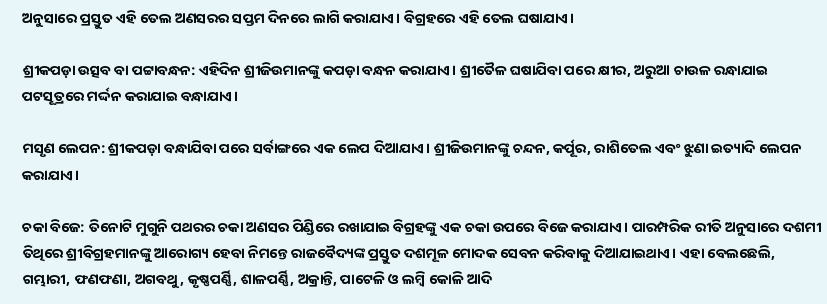ଅନୁସାରେ ପ୍ରସ୍ତୁତ ଏହି ତେଲ ଅଣସରର ସପ୍ତମ ଦିନରେ ଲାଗି କରାଯାଏ। ବିଗ୍ରହରେ ଏହି ତେଲ ଘଷାଯାଏ।

ଶ୍ରୀକପଡ଼ା ଉତ୍ସବ ବା ପଟ୍ଟାବନ୍ଧନ: ଏହିଦିନ ଶ୍ରୀଜିଉମାନଙ୍କୁ କପଡ଼ା ବନ୍ଧନ କରାଯାଏ। ଶ୍ରୀତୈଳ ଘଷାଯିବା ପରେ କ୍ଷୀର, ଅରୁଆ ଚାଉଳ ରନ୍ଧାଯାଇ ପଟସୂତ୍ରରେ ମର୍ଦ୍ଦନ କରାଯାଇ ବନ୍ଧାଯାଏ।

ମସୃଣ ଲେପନ: ଶ୍ରୀକପଡ଼ା ବନ୍ଧାଯିବା ପରେ ସର୍ବାଙ୍ଗରେ ଏକ ଲେପ ଦିଆଯାଏ। ଶ୍ରୀଜିଉମାନଙ୍କୁ ଚନ୍ଦନ, କର୍ପୂର, ରାଶିତେଲ ଏବଂ ଝୁଣା ଇତ୍ୟାଦି ଲେପନ କରାଯାଏ।

ଚକା ବିଜେ: ତିନୋଟି ମୁଗୁନି ପଥରର ଚକା ଅଣସର ପିଣ୍ଡିରେ ରଖାଯାଇ ବିଗ୍ରହଙ୍କୁ ଏକ ଚକା ଉପରେ ବିଜେ କରାଯାଏ। ପାରମ୍ପରିକ ରୀତି ଅନୁସାରେ ଦଶମୀ ତିଥିରେ ଶ୍ରୀବିଗ୍ରହମାନଙ୍କୁ ଆରୋଗ୍ୟ ହେବା ନିମନ୍ତେ ରାଜବୈଦ୍ୟଙ୍କ ପ୍ରସ୍ତୁତ ଦଶମୂଳ ମୋଦକ ସେବନ କରିବାକୁ ଦିଆଯାଇଥାଏ। ଏହା ବେଲଛେଲି, ଗମ୍ଭାରୀ, ଫଣଫଣା, ଅଗବଥୁ, କୃଷ୍ଣପର୍ଣ୍ଣି, ଶାଳପର୍ଣ୍ଣି, ଅକ୍ରାନ୍ତି, ପାଟେଳି ଓ ଲମ୍ବି କୋଳି ଆଦି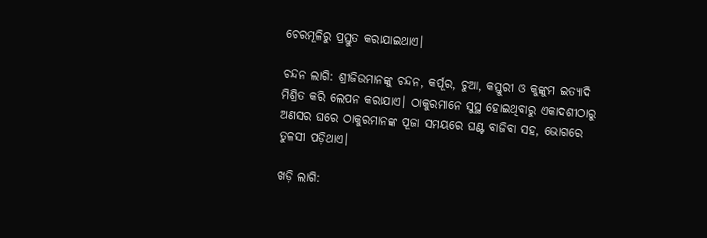ଚେରମୂଳିରୁ ପ୍ରସ୍ତୁତ କରାଯାଇଥାଏ।

ଚନ୍ଦନ ଲାଗି: ଶ୍ରୀଜିଉମାନଙ୍କୁ ଚନ୍ଦନ, କର୍ପୂର, ଚୁଆ, କସ୍ତୁରୀ ଓ କୁଙ୍କୁମ ଇତ୍ୟାଦି ମିଶ୍ରିତ କରି ଲେପନ କରାଯାଏ। ଠାକୁରମାନେ ସୁସ୍ଥ ହୋଇଥିବାରୁ ଏକାଦଶୀଠାରୁ ଅଣସର ଘରେ ଠାକୁରମାନଙ୍କ ପୂଜା ସମୟରେ ଘଣ୍ଟ ବାଜିବା ସହ, ଭୋଗରେ ତୁଳସୀ ପଡ଼ିଥାଏ।

ଖଡ଼ି ଲାଗି: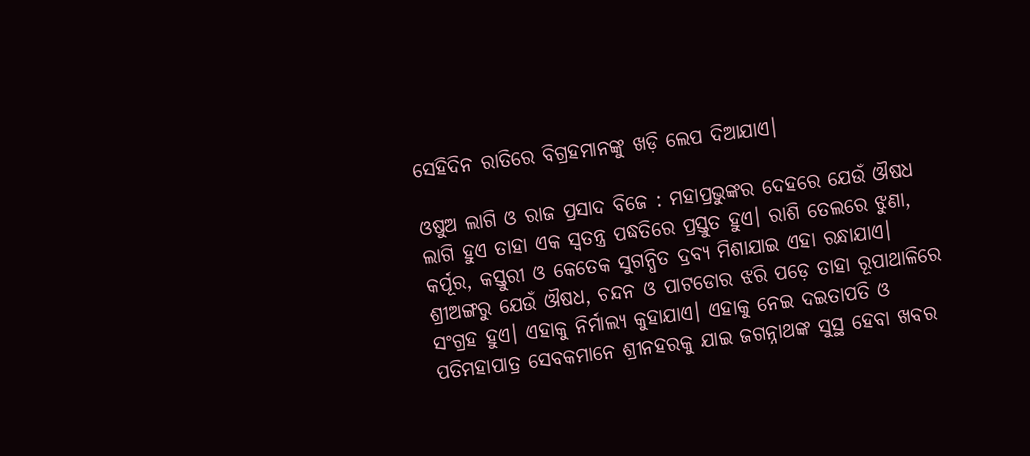ସେହିଦିନ ରାତିରେ ବିଗ୍ରହମାନଙ୍କୁ ଖଡ଼ି ଲେପ ଦିଆଯାଏ।

ଓଷୁଅ ଲାଗି ଓ ରାଜ ପ୍ରସାଦ ବିଜେ : ମହାପ୍ରଭୁଙ୍କର ଦେହରେ ଯେଉଁ ଔଷଧ ଲାଗି ହୁଏ ତାହା ଏକ ସ୍ୱତନ୍ତ୍ର ପଦ୍ଧତିରେ ପ୍ରସ୍ତୁତ ହୁଏ। ରାଶି ତେଲରେ ଝୁଣା, କର୍ପୂର, କସ୍ତୁରୀ ଓ କେତେକ ସୁଗନ୍ଧିତ ଦ୍ରବ୍ୟ ମିଶାଯାଇ ଏହା ରନ୍ଧାଯାଏ। ଶ୍ରୀଅଙ୍ଗରୁ ଯେଉଁ ଔଷଧ, ଚନ୍ଦନ ଓ ପାଟଡୋର ଝରି ପଡ଼େ ତାହା ରୂପାଥାଳିରେ ସଂଗ୍ରହ ହୁଏ। ଏହାକୁ ନିର୍ମାଲ୍ୟ କୁହାଯାଏ। ଏହାକୁ ନେଇ ଦଇତାପତି ଓ ପତିମହାପାତ୍ର ସେବକମାନେ ଶ୍ରୀନହରକୁ ଯାଇ ଜଗନ୍ନାଥଙ୍କ ସୁସ୍ଥ ହେବା ଖବର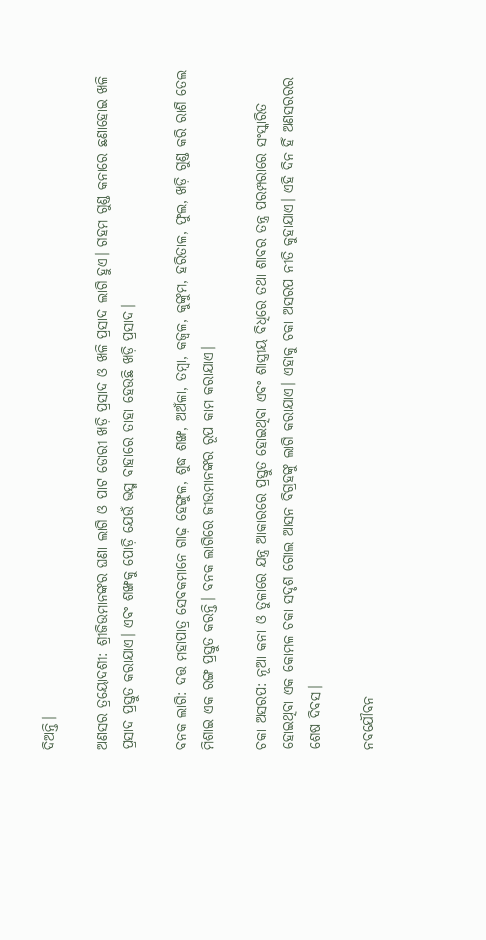ଦିଅନ୍ତି।

ଅଣସର ତ୍ରୟୋଦଶୀ: ଶ୍ରୀଜିଉମାନଙ୍କର ଘଣା ଲାଗି ଓ ପାଟ ଡୋରୀ ଖଡ଼ି ପ୍ରସାଦ ଓ ଖଳି ପ୍ରସାଦ ଲାଗି ହୁଏ। ଗହମ ଗୁଣ୍ଡ କନାରେ ଛଣାହୋଇ ଖଳି ପ୍ରସାଦ ପ୍ରସ୍ତୁତ କରାଯାଏ। ଏବଂ ଶଙ୍ଖକୁ ପୋଡ଼ି ଯେଉଁ ଭସ୍ମ ବାହାରେ ତାହା ହେଉଛି ଖଡ଼ି ପ୍ରସାଦ।

ବନକ ଲାଗି: ଦତ୍ତ ମହାପାତ୍ର ସେବକମାନେ ଗାଢ଼ ହେଙ୍ଗୁଳ, ଶୁଦ୍ଧ ଶଙ୍ଖ, ଅଅଁଳା, ତମ୍ବା, କଜ୍ୱଳ, କୁଙ୍କୁମ, ହରିତାଳ, ଫୁଲ, ଖଡ଼ି ଗୁଣ୍ଡ କରି ରାଶି ତେଲ ମିଶାଇ ଏକ ରଙ୍ଗ ପ୍ରସ୍ତୁତ କରନ୍ତି। ବନକ ଲାଗିରେ ଜୀଉମାନଙ୍କର ରୂପ କାମ କରାଯାଏ।

ଚକା ଅସରପ: ନୂଆ କନା ଓ ତୁଳାରେ ଯନ୍ତ୍ର ଆକାରରେ ପ୍ରସ୍ତୁତ ହୋଇଥିବା ଏବଂ ଶାସ୍ତ୍ରୀୟ ବିଧିରେ ତଥା ଶାବର ତନ୍ତ୍ର ପରମ୍ପରାରେ ସଂସ୍କାରିତ ହୋଇଥିବା ଏକ କୋମଳ ଚକା ସଦୃଶ ଗୋଲ ଆସନ ବିଗ୍ରହଙ୍କୁ ଲାଗି କରାଯାଏ। ଏହାକୁ ଚକା ଅସରପ ନୀତି କୁହାଯାଏ। ଏହି ଦିନ ହିଁ ଅଣସରରର ଶେଷ ଦିବସ।

ନବଯୌବନ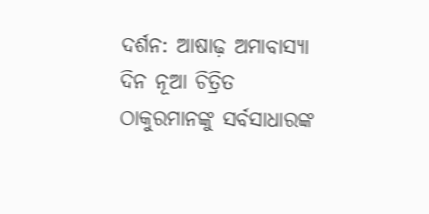ଦର୍ଶନ: ଆଷାଢ଼ ଅମାବାସ୍ୟା ଦିନ ନୂଆ ଚିତ୍ରିତ ଠାକୁରମାନଙ୍କୁ ସର୍ବସାଧାରଙ୍କ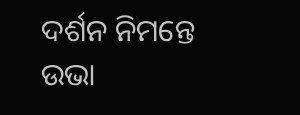ଦର୍ଶନ ନିମନ୍ତେ ଉଭା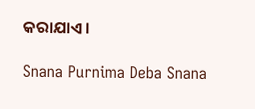କରାଯାଏ।

Snana Purnima Deba Snana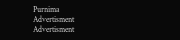Purnima
Advertisment
Advertisment